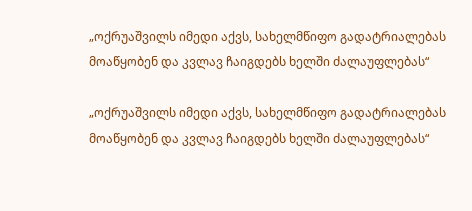„ოქრუაშვილს იმედი აქვს, სახელმწიფო გადატრიალებას მოაწყობენ და კვლავ ჩაიგდებს ხელში ძალაუფლებას“

„ოქრუაშვილს იმედი აქვს, სახელმწიფო გადატრიალებას მოაწყობენ და კვლავ ჩაიგდებს ხელში ძალაუფლებას“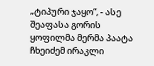„ტიპური ჯაყო“, - ასე შეაფასა გორის ყოფილმა მერმა პაატა ჩხეიძემ ირაკლი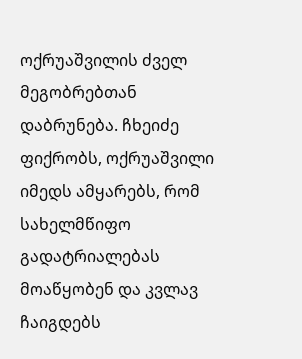ოქრუაშვილის ძველ მეგობრებთან დაბრუნება. ჩხეიძე ფიქრობს, ოქრუაშვილი იმედს ამყარებს, რომ სახელმწიფო გადატრიალებას მოაწყობენ და კვლავ ჩაიგდებს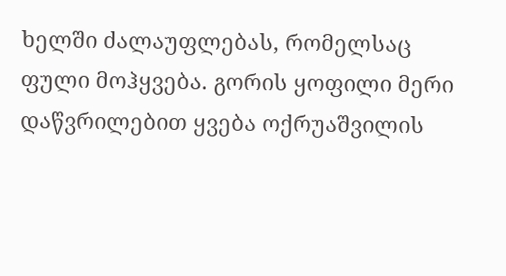ხელში ძალაუფლებას, რომელსაც ფული მოჰყვება. გორის ყოფილი მერი დაწვრილებით ყვება ოქრუაშვილის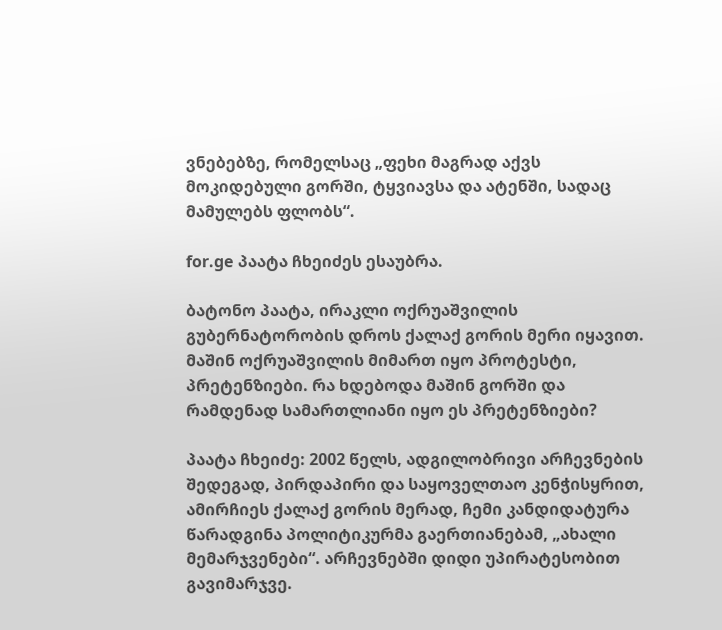ვნებებზე, რომელსაც „ფეხი მაგრად აქვს მოკიდებული გორში, ტყვიავსა და ატენში, სადაც მამულებს ფლობს“.

for.ge პაატა ჩხეიძეს ესაუბრა.

ბატონო პაატა, ირაკლი ოქრუაშვილის გუბერნატორობის დროს ქალაქ გორის მერი იყავით. მაშინ ოქრუაშვილის მიმართ იყო პროტესტი, პრეტენზიები. რა ხდებოდა მაშინ გორში და რამდენად სამართლიანი იყო ეს პრეტენზიები?

პაატა ჩხეიძე: 2002 წელს, ადგილობრივი არჩევნების შედეგად, პირდაპირი და საყოველთაო კენჭისყრით, ამირჩიეს ქალაქ გორის მერად, ჩემი კანდიდატურა წარადგინა პოლიტიკურმა გაერთიანებამ, „ახალი მემარჯვენები“. არჩევნებში დიდი უპირატესობით გავიმარჯვე.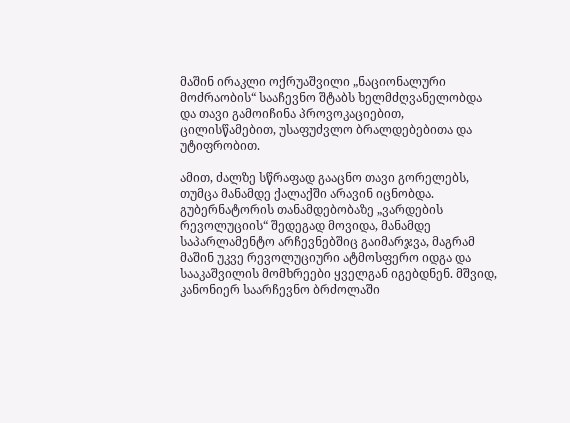მაშინ ირაკლი ოქრუაშვილი „ნაციონალური მოძრაობის“ სააჩევნო შტაბს ხელმძღვანელობდა და თავი გამოიჩინა პროვოკაციებით, ცილისწამებით, უსაფუძვლო ბრალდებებითა და უტიფრობით.

ამით, ძალზე სწრაფად გააცნო თავი გორელებს, თუმცა მანამდე ქალაქში არავინ იცნობდა. გუბერნატორის თანამდებობაზე „ვარდების რევოლუციის“ შედეგად მოვიდა, მანამდე საპარლამენტო არჩევნებშიც გაიმარჯვა, მაგრამ მაშინ უკვე რევოლუციური ატმოსფერო იდგა და სააკაშვილის მომხრეები ყველგან იგებდნენ. მშვიდ, კანონიერ საარჩევნო ბრძოლაში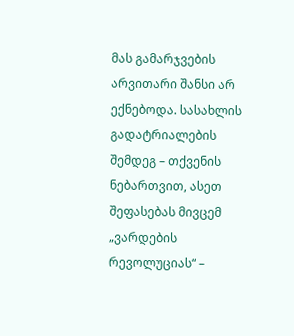მას გამარჯვების არვითარი შანსი არ ექნებოდა. სასახლის გადატრიალების შემდეგ – თქვენის ნებართვით, ასეთ შეფასებას მივცემ „ვარდების რევოლუციას“ –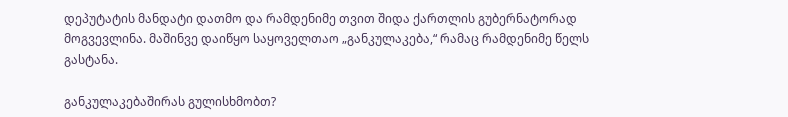დეპუტატის მანდატი დათმო და რამდენიმე თვით შიდა ქართლის გუბერნატორად მოგვევლინა. მაშინვე დაიწყო საყოველთაო „განკულაკება,“ რამაც რამდენიმე წელს გასტანა.

განკულაკებაშირას გულისხმობთ?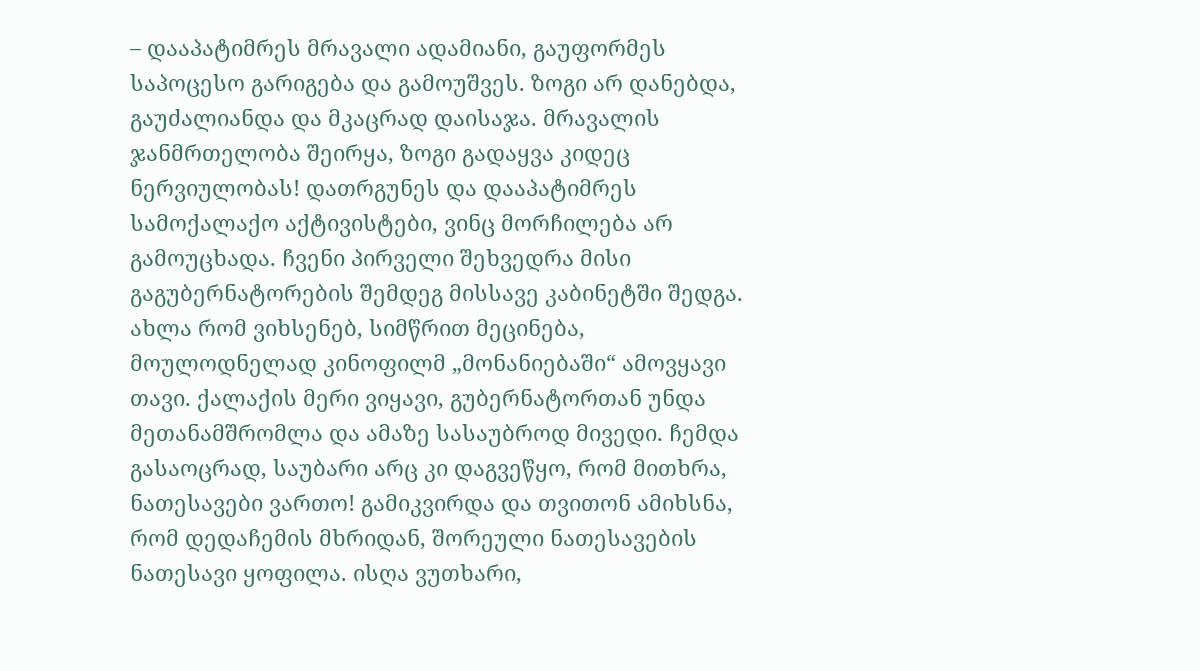– დააპატიმრეს მრავალი ადამიანი, გაუფორმეს საპოცესო გარიგება და გამოუშვეს. ზოგი არ დანებდა, გაუძალიანდა და მკაცრად დაისაჯა. მრავალის ჯანმრთელობა შეირყა, ზოგი გადაყვა კიდეც ნერვიულობას! დათრგუნეს და დააპატიმრეს სამოქალაქო აქტივისტები, ვინც მორჩილება არ გამოუცხადა. ჩვენი პირველი შეხვედრა მისი გაგუბერნატორების შემდეგ მისსავე კაბინეტში შედგა. ახლა რომ ვიხსენებ, სიმწრით მეცინება, მოულოდნელად კინოფილმ „მონანიებაში“ ამოვყავი თავი. ქალაქის მერი ვიყავი, გუბერნატორთან უნდა მეთანამშრომლა და ამაზე სასაუბროდ მივედი. ჩემდა გასაოცრად, საუბარი არც კი დაგვეწყო, რომ მითხრა, ნათესავები ვართო! გამიკვირდა და თვითონ ამიხსნა, რომ დედაჩემის მხრიდან, შორეული ნათესავების ნათესავი ყოფილა. ისღა ვუთხარი,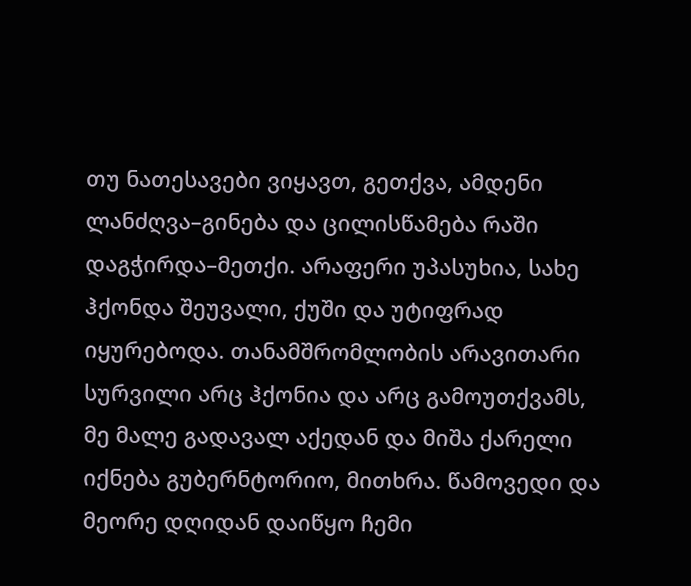თუ ნათესავები ვიყავთ, გეთქვა, ამდენი ლანძღვა–გინება და ცილისწამება რაში დაგჭირდა–მეთქი. არაფერი უპასუხია, სახე ჰქონდა შეუვალი, ქუში და უტიფრად იყურებოდა. თანამშრომლობის არავითარი სურვილი არც ჰქონია და არც გამოუთქვამს, მე მალე გადავალ აქედან და მიშა ქარელი იქნება გუბერნტორიო, მითხრა. წამოვედი და მეორე დღიდან დაიწყო ჩემი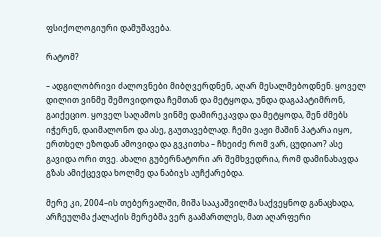ფსიქოლოგიური დამუშავება.

რატომ?

– ადგილობრივი ძალოვნები მიბღვერდნენ, აღარ მესალმებოდნენ. ყოველ დილით ვინმე შემოვიდოდა ჩემთან და მეტყოდა, უნდა დაგაპატიმრონ, გაიქეციო. ყოველ საღამოს ვინმე დამირეკავდა და მეტყოდა, შენ ძმებს იჭერენ, დაიმალონო და ასე, გაუთავებლად. ჩემი ვაჟი მაშინ პატარა იყო, ერთხელ ეზოდან ამოვიდა და გვკითხა – ჩხეიძე რომ ვარ, ცუდიაო? ასე გავიდა ორი თვე. ახალი გუბერნატორი არ შემხვედრია, რომ დამინახავდა გზას ამიქცევდა ხოლმე და ნაბიჯს აუჩქარებდა.

მერე კი, 2004–ის თებერვალში, მიშა სააკაშვილმა საქვეყნოდ განაცხადა, არჩეულმა ქალაქის მერებმა ვერ გაამართლეს, მათ აღარფერი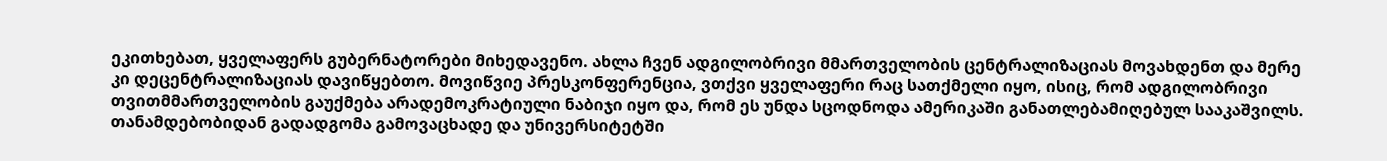ეკითხებათ, ყველაფერს გუბერნატორები მიხედავენო. ახლა ჩვენ ადგილობრივი მმართველობის ცენტრალიზაციას მოვახდენთ და მერე კი დეცენტრალიზაციას დავიწყებთო. მოვიწვიე პრესკონფერენცია, ვთქვი ყველაფერი რაც სათქმელი იყო, ისიც, რომ ადგილობრივი თვითმმართველობის გაუქმება არადემოკრატიული ნაბიჯი იყო და, რომ ეს უნდა სცოდნოდა ამერიკაში განათლებამიღებულ სააკაშვილს. თანამდებობიდან გადადგომა გამოვაცხადე და უნივერსიტეტში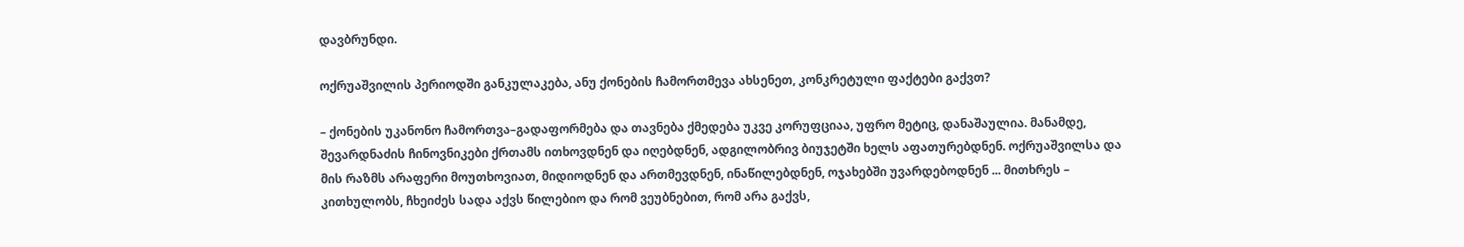დავბრუნდი.

ოქრუაშვილის პერიოდში განკულაკება, ანუ ქონების ჩამორთმევა ახსენეთ, კონკრეტული ფაქტები გაქვთ?

– ქონების უკანონო ჩამორთვა–გადაფორმება და თავნება ქმედება უკვე კორუფციაა, უფრო მეტიც, დანაშაულია. მანამდე, შევარდნაძის ჩინოვნიკები ქრთამს ითხოვდნენ და იღებდნენ, ადგილობრივ ბიუჯეტში ხელს აფათურებდნენ. ოქრუაშვილსა და მის რაზმს არაფერი მოუთხოვიათ, მიდიოდნენ და ართმევდნენ, ინაწილებდნენ, ოჯახებში უვარდებოდნენ ... მითხრეს – კითხულობს, ჩხეიძეს სადა აქვს წილებიო და რომ ვეუბნებით, რომ არა გაქვს,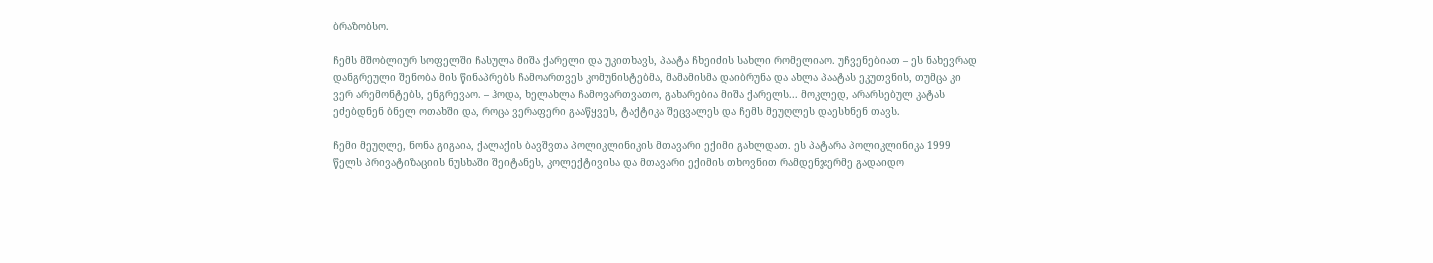ბრაზობსო.

ჩემს მშობლიურ სოფელში ჩასულა მიშა ქარელი და უკითხავს, პაატა ჩხეიძის სახლი რომელიაო. უჩვენებიათ – ეს ნახევრად დანგრეული შენობა მის წინაპრებს ჩამოართვეს კომუნისტებმა, მამამისმა დაიბრუნა და ახლა პაატას ეკუთვნის, თუმცა კი ვერ არემონტებს, ენგრევაო. – ჰოდა, ხელახლა ჩამოვართვათო, გახარებია მიშა ქარელს... მოკლედ, არარსებულ კატას ეძებდნენ ბნელ ოთახში და, როცა ვერაფერი გააწყვეს, ტაქტიკა შეცვალეს და ჩემს მეუღლეს დაესხნენ თავს.

ჩემი მეუღლე, ნონა გიგაია, ქალაქის ბავშვთა პოლიკლინიკის მთავარი ექიმი გახლდათ. ეს პატარა პოლიკლინიკა 1999 წელს პრივატიზაციის ნუსხაში შეიტანეს, კოლექტივისა და მთავარი ექიმის თხოვნით რამდენჯერმე გადაიდო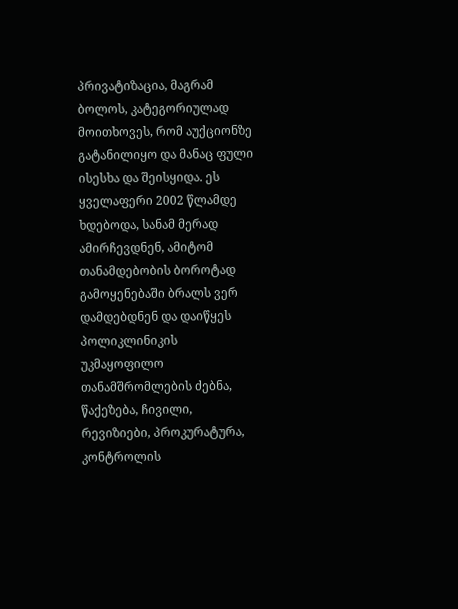პრივატიზაცია, მაგრამ ბოლოს, კატეგორიულად მოითხოვეს, რომ აუქციონზე გატანილიყო და მანაც ფული ისესხა და შეისყიდა. ეს ყველაფერი 2002 წლამდე ხდებოდა, სანამ მერად ამირჩევდნენ, ამიტომ თანამდებობის ბოროტად გამოყენებაში ბრალს ვერ დამდებდნენ და დაიწყეს პოლიკლინიკის უკმაყოფილო თანამშრომლების ძებნა, წაქეზება, ჩივილი, რევიზიები, პროკურატურა, კონტროლის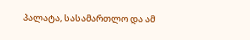პალატა, სასამართლო და ამ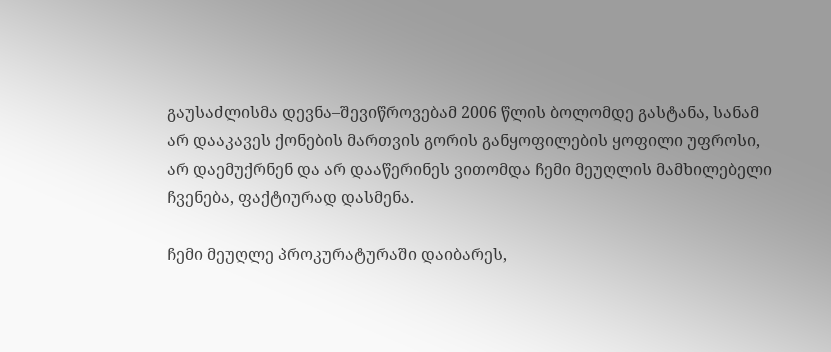გაუსაძლისმა დევნა–შევიწროვებამ 2006 წლის ბოლომდე გასტანა, სანამ არ დააკავეს ქონების მართვის გორის განყოფილების ყოფილი უფროსი, არ დაემუქრნენ და არ დააწერინეს ვითომდა ჩემი მეუღლის მამხილებელი ჩვენება, ფაქტიურად დასმენა.

ჩემი მეუღლე პროკურატურაში დაიბარეს,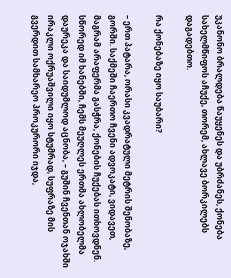უკანონო ბრალდება წაუყენეს და უბრძანეს, ქონება სახელმწიფოს აჩუქე, თორემ, ახლავე ბორკილებს დაგადებთო.

რა ქონებაზე იყო საუბარი?

– ერთ პატარა, ორასი კვადრატული მეტრის შენობაზე, გორში. საქმეში ჩაერთო ჩვენი ადვოკატი, ვიდავეთ, მაგრამ არაფერმა გასჭრა, ქონების ჩუქებას ითხოვდნენ. სწორედ იმ ხანებში, ჩემს მეუღლეს ერთმა ახლობელმა დაურეკა და საიდუმლოდ აცნობა, – გუშინ ჩვენთან ოჯახში ირაკლი ოქრუაშვილი იყო სტუმრად, სუფრაზე მის გვერდით სამხარეო პროკურორი იჯდა,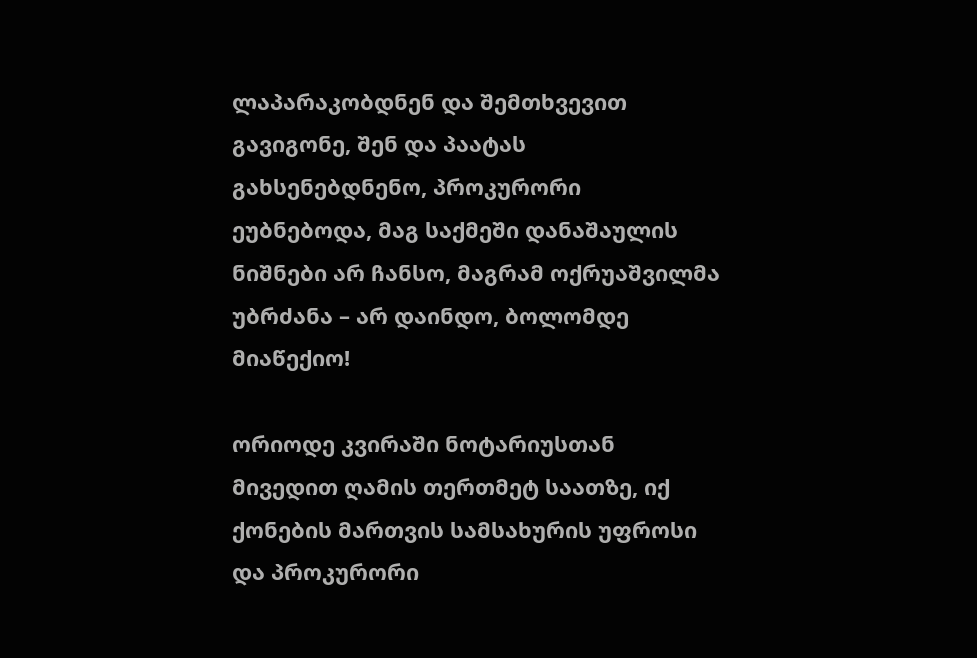ლაპარაკობდნენ და შემთხვევით გავიგონე, შენ და პაატას გახსენებდნენო, პროკურორი ეუბნებოდა, მაგ საქმეში დანაშაულის ნიშნები არ ჩანსო, მაგრამ ოქრუაშვილმა უბრძანა – არ დაინდო, ბოლომდე მიაწექიო!

ორიოდე კვირაში ნოტარიუსთან მივედით ღამის თერთმეტ საათზე, იქ ქონების მართვის სამსახურის უფროსი და პროკურორი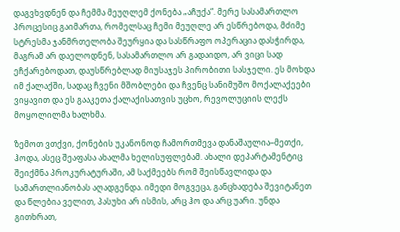დაგვხვდნენ და ჩემმა მეუღლემ ქონება „აჩუქა“. მერე სასამართლო პროცესიც გაიმართა, რომელსაც ჩემი მეუღლე არ ესწრებოდა, მძიმე სტრესმა ჯანმრთელობა შეურყია და სასწრაფო ოპერაცია დასჭირდა, მაგრამ არ დაელოდნენ, სასამართლო არ გადაიდო, არ ვიცი სად ეჩქარებოდათ, დაუსწრებლად მიუსაჯეს პირობითი სასჯელი. ეს მოხდა იმ ქალაქში, სადაც ჩვენი მშობლები და ჩვენც სანიმუშო მოქალაქეები ვიყავით და ეს გააკეთა ქალაქისათვის უცხო, რევოლუციის ლექს მოყოლილმა ხალხმა.

ზემოთ ვთქვი, ქონების უკანონოდ ჩამორთმევა დანაშაულია–მეთქი, ჰოდა, ასეც შეაფასა ახალმა ხელისუფლებამ. ახალი დეპარტამენტიც შეიქმნა პროკურატურაში, ამ საქმეებს რომ შეისწავლიდა და სამართლიანობას აღადგენდა. იმედი მოგვეცა, განცხადება შევიტანეთ და წლებია ველით, პასუხი არ ისმის, არც ჰო და არც უარი. უნდა გითხრათ,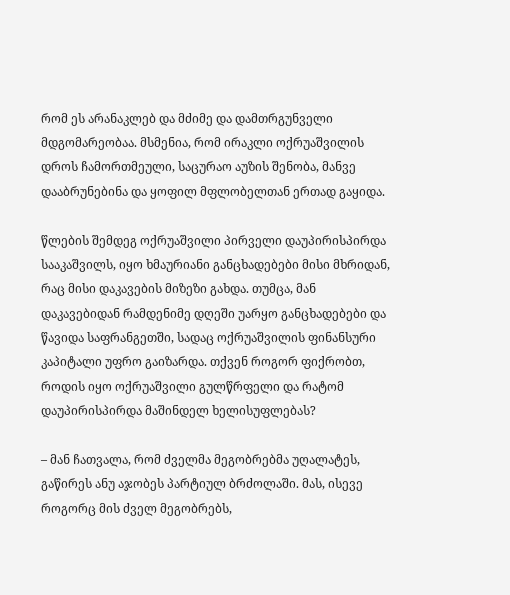რომ ეს არანაკლებ და მძიმე და დამთრგუნველი მდგომარეობაა. მსმენია, რომ ირაკლი ოქრუაშვილის დროს ჩამორთმეული, საცურაო აუზის შენობა, მანვე დააბრუნებინა და ყოფილ მფლობელთან ერთად გაყიდა.

წლების შემდეგ ოქრუაშვილი პირველი დაუპირისპირდა სააკაშვილს, იყო ხმაურიანი განცხადებები მისი მხრიდან, რაც მისი დაკავების მიზეზი გახდა. თუმცა, მან დაკავებიდან რამდენიმე დღეში უარყო განცხადებები და წავიდა საფრანგეთში, სადაც ოქრუაშვილის ფინანსური კაპიტალი უფრო გაიზარდა. თქვენ როგორ ფიქრობთ, როდის იყო ოქრუაშვილი გულწრფელი და რატომ დაუპირისპირდა მაშინდელ ხელისუფლებას?

– მან ჩათვალა, რომ ძველმა მეგობრებმა უღალატეს, გაწირეს ანუ აჯობეს პარტიულ ბრძოლაში. მას, ისევე როგორც მის ძველ მეგობრებს,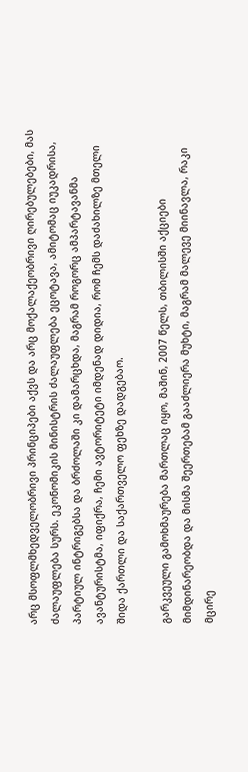არც მსოფლმხედველობრივი პრინციპები აქვს და არც მოქალაქეობრივი ღირებულებები, მას ძალაუფლება სურს. ეკონომიკის მინისტრის ძალაუფლება ეცოტავა, ამიტომაც იუკადრისა, პარტიულ ინტრიგებსა და ბრძოლაში კი დამარცხდა, მაგრამ როგორც ამპარტავანმა ავანტურისტმა, იფიქრა, ჩემი ავტორიტეტი იმდენად დიდია, რომ ჩემს დაძახილზე მთელი შიდა ქართლი და საქართველო ფეხზე დადგებაო.

გარკვეული გამოხმაურება მართლაც იყო, მაშინ, 2007 წელს, თბილისში აქციები მიმდინარეობდა და მისმა შეერთებამ გააძლიერა მუხტი, მაგრამ მალევე მიინავლა, რაკი მცირე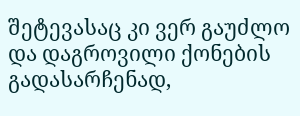შეტევასაც კი ვერ გაუძლო და დაგროვილი ქონების გადასარჩენად,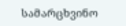სამარცხვინო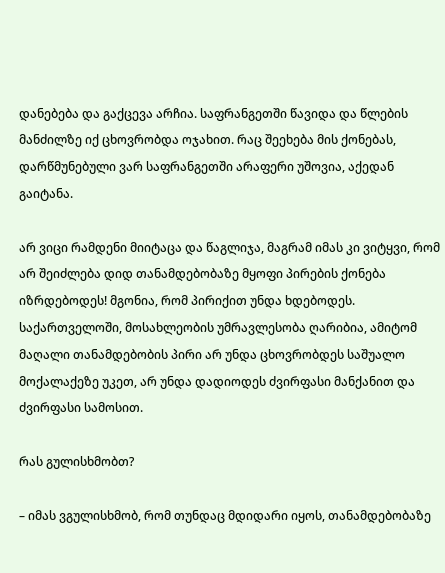დანებება და გაქცევა არჩია. საფრანგეთში წავიდა და წლების მანძილზე იქ ცხოვრობდა ოჯახით. რაც შეეხება მის ქონებას, დარწმუნებული ვარ საფრანგეთში არაფერი უშოვია, აქედან გაიტანა.

არ ვიცი რამდენი მიიტაცა და წაგლიჯა, მაგრამ იმას კი ვიტყვი, რომ არ შეიძლება დიდ თანამდებობაზე მყოფი პირების ქონება იზრდებოდეს! მგონია, რომ პირიქით უნდა ხდებოდეს. საქართველოში, მოსახლეობის უმრავლესობა ღარიბია, ამიტომ მაღალი თანამდებობის პირი არ უნდა ცხოვრობდეს საშუალო მოქალაქეზე უკეთ, არ უნდა დადიოდეს ძვირფასი მანქანით და ძვირფასი სამოსით.

რას გულისხმობთ?

– იმას ვგულისხმობ, რომ თუნდაც მდიდარი იყოს, თანამდებობაზე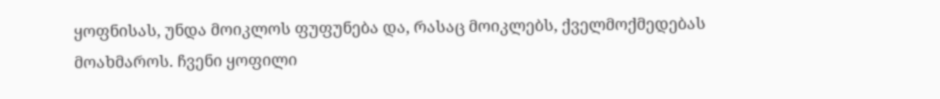ყოფნისას, უნდა მოიკლოს ფუფუნება და, რასაც მოიკლებს, ქველმოქმედებას მოახმაროს. ჩვენი ყოფილი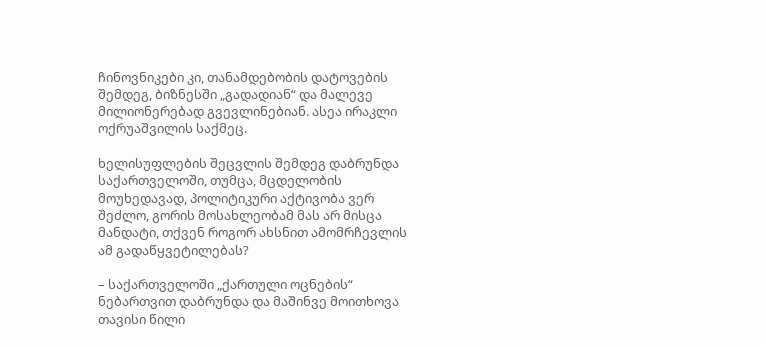ჩინოვნიკები კი, თანამდებობის დატოვების შემდეგ, ბიზნესში „გადადიან“ და მალევე მილიონერებად გვევლინებიან. ასეა ირაკლი ოქრუაშვილის საქმეც.

ხელისუფლების შეცვლის შემდეგ დაბრუნდა საქართველოში, თუმცა, მცდელობის მოუხედავად, პოლიტიკური აქტივობა ვერ შეძლო, გორის მოსახლეობამ მას არ მისცა მანდატი, თქვენ როგორ ახსნით ამომრჩევლის ამ გადაწყვეტილებას?

– საქართველოში „ქართული ოცნების“ ნებართვით დაბრუნდა და მაშინვე მოითხოვა თავისი წილი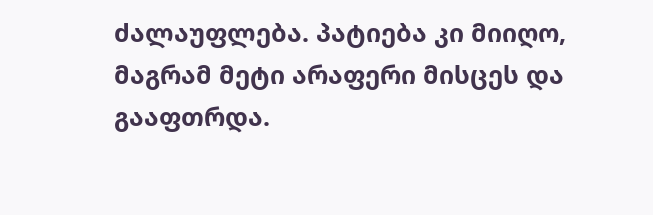ძალაუფლება. პატიება კი მიიღო, მაგრამ მეტი არაფერი მისცეს და გააფთრდა.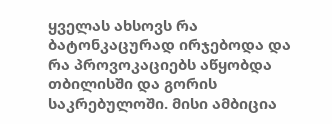ყველას ახსოვს რა ბატონკაცურად ირჯებოდა და რა პროვოკაციებს აწყობდა თბილისში და გორის საკრებულოში. მისი ამბიცია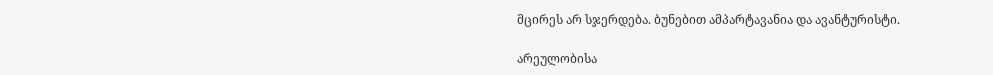მცირეს არ სჯერდება. ბუნებით ამპარტავანია და ავანტურისტი.

არეულობისა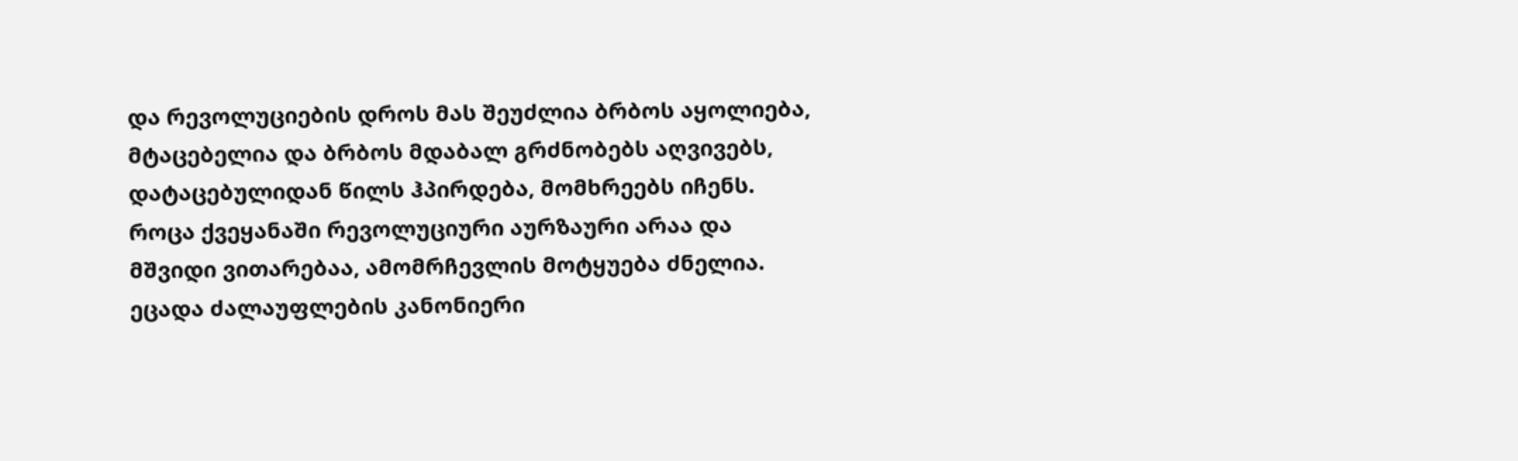და რევოლუციების დროს მას შეუძლია ბრბოს აყოლიება, მტაცებელია და ბრბოს მდაბალ გრძნობებს აღვივებს, დატაცებულიდან წილს ჰპირდება, მომხრეებს იჩენს. როცა ქვეყანაში რევოლუციური აურზაური არაა და მშვიდი ვითარებაა, ამომრჩევლის მოტყუება ძნელია. ეცადა ძალაუფლების კანონიერი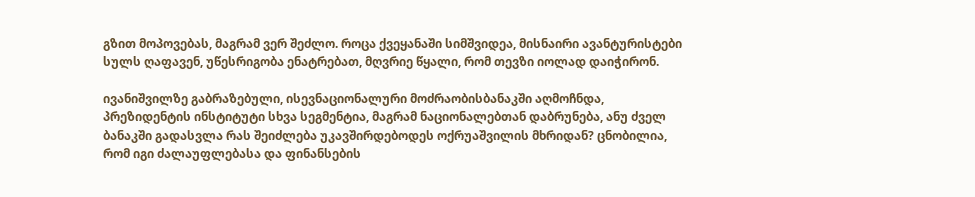გზით მოპოვებას, მაგრამ ვერ შეძლო. როცა ქვეყანაში სიმშვიდეა, მისნაირი ავანტურისტები სულს ღაფავენ, უწესრიგობა ენატრებათ, მღვრიე წყალი, რომ თევზი იოლად დაიჭირონ.

ივანიშვილზე გაბრაზებული, ისევნაციონალური მოძრაობისბანაკში აღმოჩნდა, პრეზიდენტის ინსტიტუტი სხვა სეგმენტია, მაგრამ ნაციონალებთან დაბრუნება, ანუ ძველ ბანაკში გადასვლა რას შეიძლება უკავშირდებოდეს ოქრუაშვილის მხრიდან? ცნობილია, რომ იგი ძალაუფლებასა და ფინანსების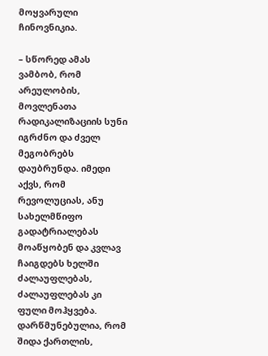მოყვარული ჩინოვნიკია.

– სწორედ ამას ვამბობ, რომ არეულობის, მოვლენათა რადიკალიზაციის სუნი იგრძნო და ძველ მეგობრებს დაუბრუნდა. იმედი აქვს, რომ რევოლუციას, ანუ სახელმწიფო გადატრიალებას მოაწყობენ და კვლავ ჩაიგდებს ხელში ძალაუფლებას, ძალაუფლებას კი ფული მოჰყვება. დარწმუნებულია, რომ შიდა ქართლის,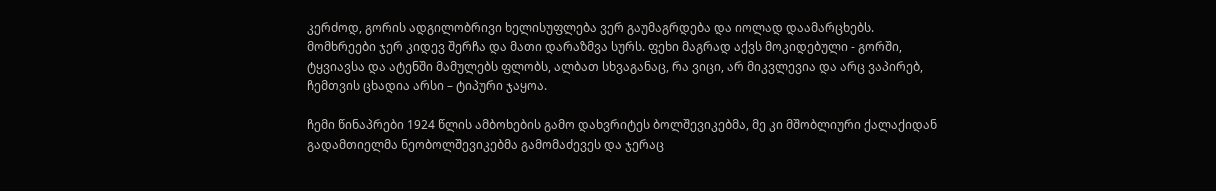კერძოდ, გორის ადგილობრივი ხელისუფლება ვერ გაუმაგრდება და იოლად დაამარცხებს. მომხრეები ჯერ კიდევ შერჩა და მათი დარაზმვა სურს. ფეხი მაგრად აქვს მოკიდებული - გორში, ტყვიავსა და ატენში მამულებს ფლობს, ალბათ სხვაგანაც, რა ვიცი, არ მიკვლევია და არც ვაპირებ, ჩემთვის ცხადია არსი – ტიპური ჯაყოა.

ჩემი წინაპრები 1924 წლის ამბოხების გამო დახვრიტეს ბოლშევიკებმა, მე კი მშობლიური ქალაქიდან გადამთიელმა ნეობოლშევიკებმა გამომაძევეს და ჯერაც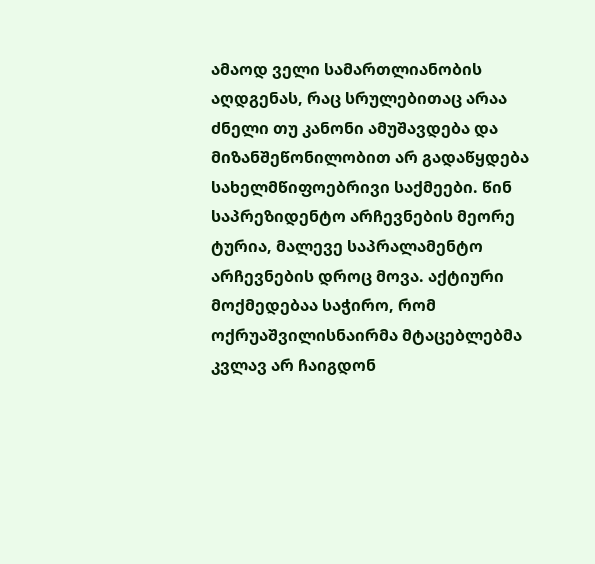ამაოდ ველი სამართლიანობის აღდგენას, რაც სრულებითაც არაა ძნელი თუ კანონი ამუშავდება და მიზანშეწონილობით არ გადაწყდება სახელმწიფოებრივი საქმეები. წინ საპრეზიდენტო არჩევნების მეორე ტურია, მალევე საპრალამენტო არჩევნების დროც მოვა. აქტიური მოქმედებაა საჭირო, რომ ოქრუაშვილისნაირმა მტაცებლებმა კვლავ არ ჩაიგდონ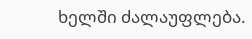ხელში ძალაუფლება.